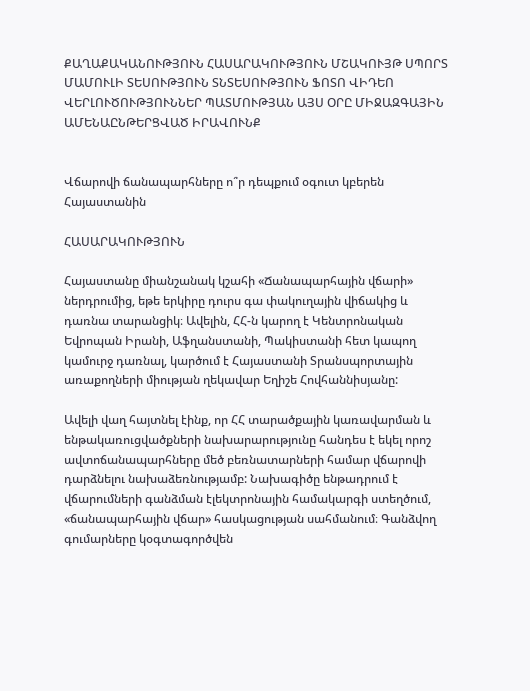ՔԱՂԱՔԱԿԱՆՈՒԹՅՈՒՆ ՀԱՍԱՐԱԿՈՒԹՅՈՒՆ ՄՇԱԿՈՒՅԹ ՍՊՈՐՏ ՄԱՄՈՒԼԻ ՏԵՍՈՒԹՅՈՒՆ ՏՆՏԵՍՈՒԹՅՈՒՆ ՖՈՏՈ ՎԻԴԵՈ ՎԵՐԼՈՒԾՈՒԹՅՈՒՆՆԵՐ ՊԱՏՄՈՒԹՅԱՆ ԱՅՍ ՕՐԸ ՄԻՋԱԶԳԱՅԻՆ ԱՄԵՆԱԸՆԹԵՐՑՎԱԾ ԻՐԱՎՈՒՆՔ


Վճարովի ճանապարհները ո՞ր դեպքում օգուտ կբերեն Հայաստանին

ՀԱՍԱՐԱԿՈՒԹՅՈՒՆ

Հայաստանը միանշանակ կշահի «Ճանապարհային վճարի» ներդրումից, եթե երկիրը դուրս գա փակուղային վիճակից և դառնա տարանցիկ։ Ավելին, ՀՀ-ն կարող է Կենտրոնական Եվրոպան Իրանի, Աֆղանստանի, Պակիստանի հետ կապող կամուրջ դառնալ, կարծում է Հայաստանի Տրանսպորտային առաքողների միության ղեկավար Եղիշե Հովհաննիսյանը:

Ավելի վաղ հայտնել էինք, որ ՀՀ տարածքային կառավարման և ենթակառուցվածքների նախարարությունը հանդես է եկել որոշ ավտոճանապարհները մեծ բեռնատարների համար վճարովի դարձնելու նախաձեռնությամբ: Նախագիծը ենթադրում է վճարումների գանձման էլեկտրոնային համակարգի ստեղծում, «ճանապարհային վճար» հասկացության սահմանում։ Գանձվող գումարները կօգտագործվեն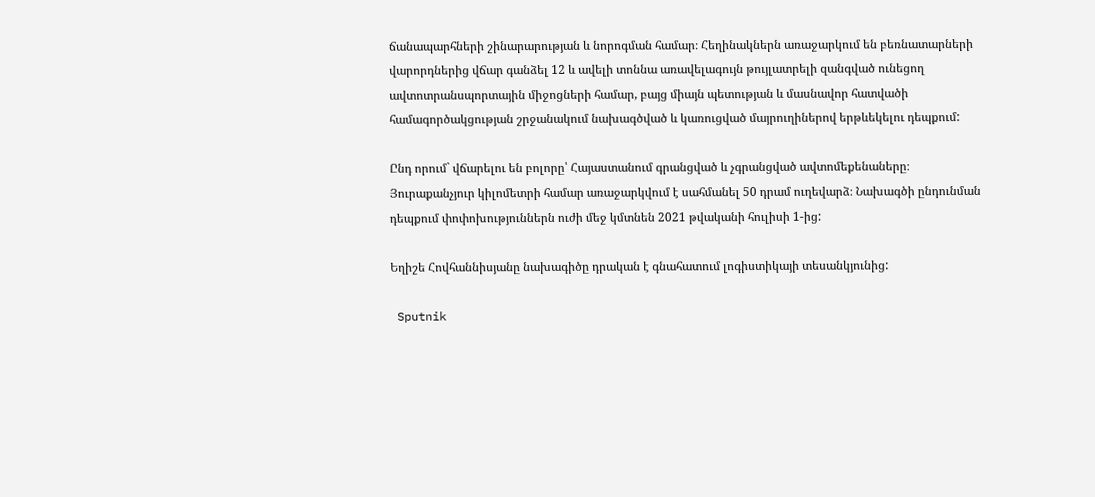ճանապարհների շինարարության և նորոգման համար։ Հեղինակներն առաջարկում են բեռնատարների վարորդներից վճար գանձել 12 և ավելի տոննա առավելագույն թույլատրելի զանգված ունեցող ավտոտրանսպորտային միջոցների համար, բայց միայն պետության և մասնավոր հատվածի համագործակցության շրջանակում նախագծված և կառուցված մայրուղիներով երթևեկելու դեպքում:

Ընդ որում` վճարելու են բոլորը՝ Հայաստանում գրանցված և չգրանցված ավտոմեքենաները։ Յուրաքանչյուր կիլոմետրի համար առաջարկվում է սահմանել 50 դրամ ուղեվարձ։ Նախագծի ընդունման դեպքում փոփոխություններն ուժի մեջ կմտնեն 2021 թվականի հուլիսի 1-ից:

Եղիշե Հովհաննիսյանը նախագիծը դրական է գնահատում լոգիստիկայի տեսանկյունից:

 Sputnik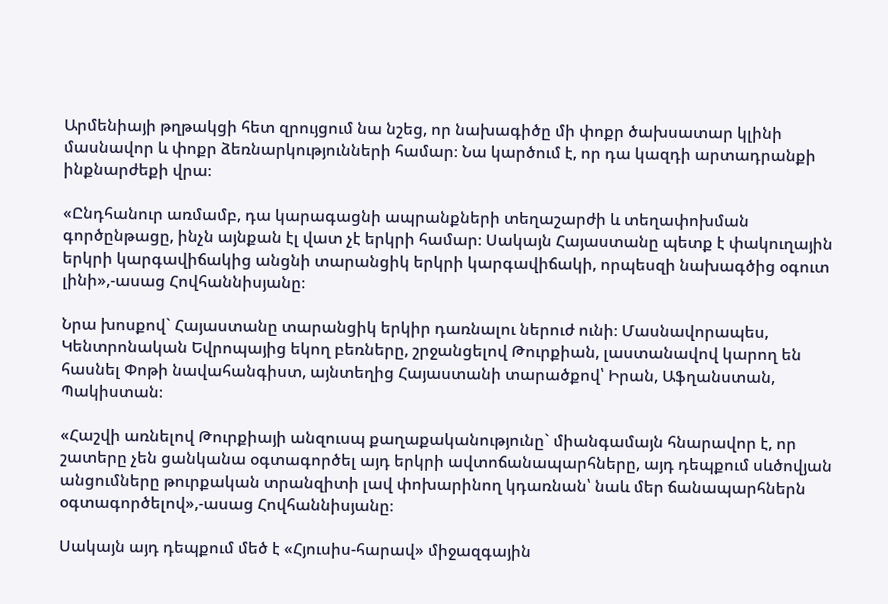Արմենիայի թղթակցի հետ զրույցում նա նշեց, որ նախագիծը մի փոքր ծախսատար կլինի մասնավոր և փոքր ձեռնարկությունների համար։ Նա կարծում է, որ դա կազդի արտադրանքի ինքնարժեքի վրա։

«Ընդհանուր առմամբ, դա կարագացնի ապրանքների տեղաշարժի և տեղափոխման գործընթացը, ինչն այնքան էլ վատ չէ երկրի համար։ Սակայն Հայաստանը պետք է փակուղային երկրի կարգավիճակից անցնի տարանցիկ երկրի կարգավիճակի, որպեսզի նախագծից օգուտ լինի»,-ասաց Հովհաննիսյանը։

Նրա խոսքով` Հայաստանը տարանցիկ երկիր դառնալու ներուժ ունի։ Մասնավորապես, Կենտրոնական Եվրոպայից եկող բեռները, շրջանցելով Թուրքիան, լաստանավով կարող են հասնել Փոթի նավահանգիստ, այնտեղից Հայաստանի տարածքով՝ Իրան, Աֆղանստան, Պակիստան։

«Հաշվի առնելով Թուրքիայի անզուսպ քաղաքականությունը` միանգամայն հնարավոր է, որ շատերը չեն ցանկանա օգտագործել այդ երկրի ավտոճանապարհները, այդ դեպքում սևծովյան անցումները թուրքական տրանզիտի լավ փոխարինող կդառնան՝ նաև մեր ճանապարհներն օգտագործելով»,-ասաց Հովհաննիսյանը։

Սակայն այդ դեպքում մեծ է «Հյուսիս-հարավ» միջազգային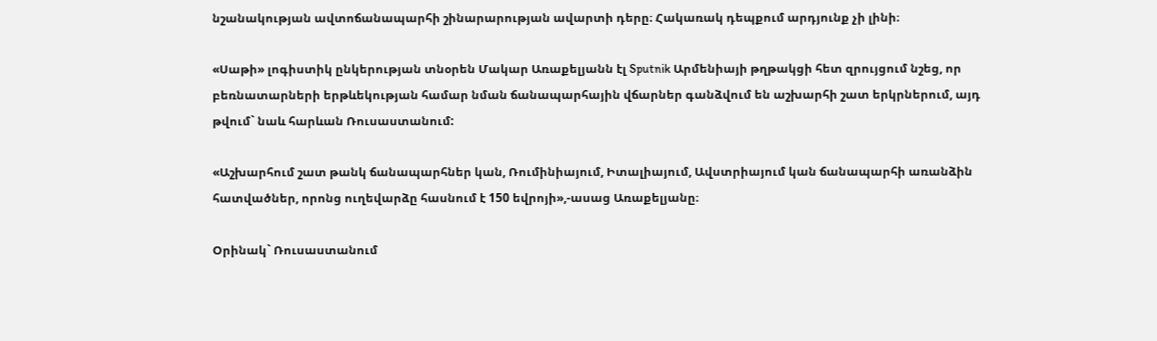նշանակության ավտոճանապարհի շինարարության ավարտի դերը։ Հակառակ դեպքում արդյունք չի լինի։

«Սաթի» լոգիստիկ ընկերության տնօրեն Մակար Առաքելյանն էլ Sputnik Արմենիայի թղթակցի հետ զրույցում նշեց, որ բեռնատարների երթևեկության համար նման ճանապարհային վճարներ գանձվում են աշխարհի շատ երկրներում, այդ թվում` նաև հարևան Ռուսաստանում:

«Աշխարհում շատ թանկ ճանապարհներ կան, Ռումինիայում, Իտալիայում, Ավստրիայում կան ճանապարհի առանձին հատվածներ, որոնց ուղեվարձը հասնում է 150 եվրոյի»,-ասաց Առաքելյանը։

Օրինակ` Ռուսաստանում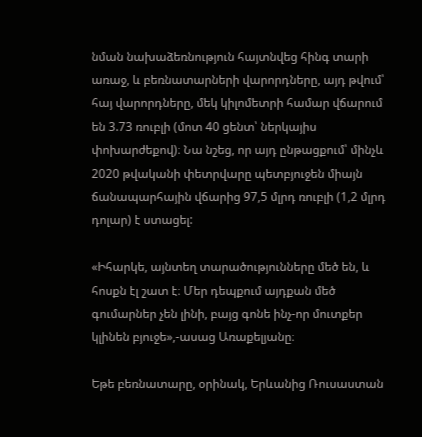նման նախաձեռնություն հայտնվեց հինգ տարի առաջ, և բեռնատարների վարորդները, այդ թվում՝ հայ վարորդները, մեկ կիլոմետրի համար վճարում են 3.73 ռուբլի (մոտ 40 ցենտ՝ ներկայիս փոխարժեքով)։ Նա նշեց, որ այդ ընթացքում՝ մինչև 2020 թվականի փետրվարը պետբյուջեն միայն ճանապարհային վճարից 97,5 մլրդ ռուբլի (1,2 մլրդ դոլար) է ստացել:

«Իհարկե, այնտեղ տարածությունները մեծ են, և հոսքն էլ շատ է։ Մեր դեպքում այդքան մեծ գումարներ չեն լինի, բայց գոնե ինչ-որ մուտքեր կլինեն բյուջե»,-ասաց Առաքելյանը։

Եթե բեռնատարը, օրինակ, Երևանից Ռուսաստան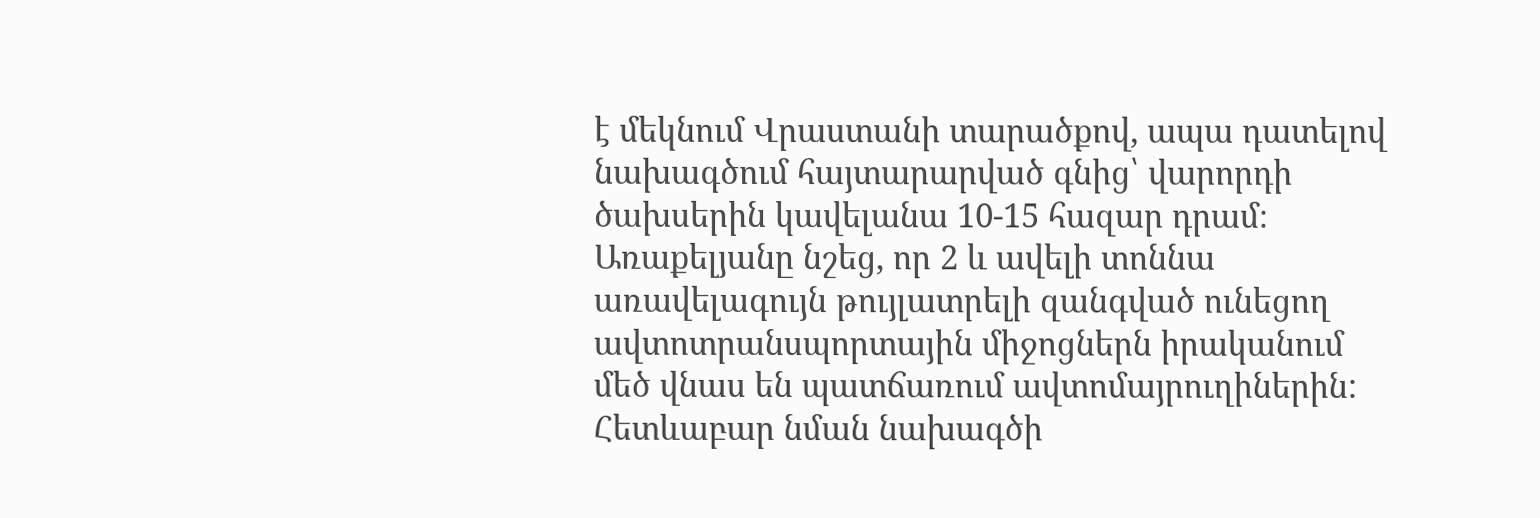է մեկնում Վրաստանի տարածքով, ապա դատելով նախագծում հայտարարված գնից՝ վարորդի ծախսերին կավելանա 10-15 հազար դրամ։ Առաքելյանը նշեց, որ 2 և ավելի տոննա առավելագույն թույլատրելի զանգված ունեցող ավտոտրանսպորտային միջոցներն իրականում մեծ վնաս են պատճառում ավտոմայրուղիներին: Հետևաբար նման նախագծի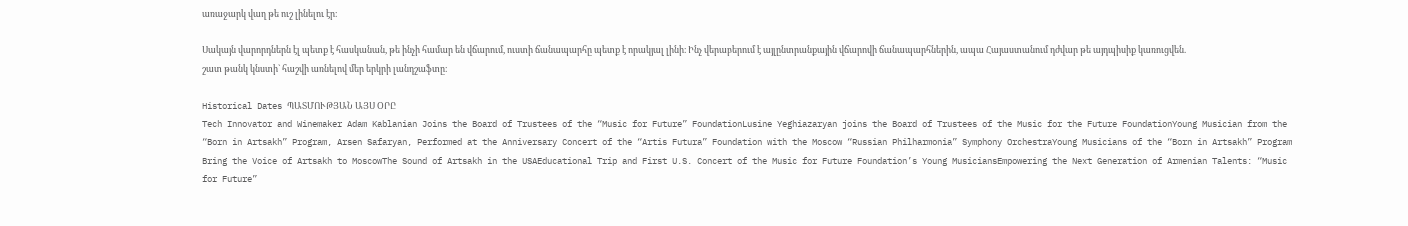առաջարկ վաղ թե ուշ լինելու էր։

Սակայն վարորդներն էլ պետք է հասկանան, թե ինչի համար են վճարում, ուստի ճանապարհը պետք է որակյալ լինի։ Ինչ վերաբերում է այլընտրանքային վճարովի ճանապարհներին, ապա Հայաստանում դժվար թե այդպիսիք կառուցվեն. շատ թանկ կնստի` հաշվի առնելով մեր երկրի լանդշաֆտը։

Historical Dates ՊԱՏՄՈՒԹՅԱՆ ԱՅՍ ՕՐԸ
Tech Innovator and Winemaker Adam Kablanian Joins the Board of Trustees of the “Music for Future” FoundationLusine Yeghiazaryan joins the Board of Trustees of the Music for the Future FoundationYoung Musician from the “Born in Artsakh” Program, Arsen Safaryan, Performed at the Anniversary Concert of the “Artis Futura” Foundation with the Moscow “Russian Philharmonia” Symphony OrchestraYoung Musicians of the “Born in Artsakh” Program Bring the Voice of Artsakh to MoscowThe Sound of Artsakh in the USAEducational Trip and First U.S. Concert of the Music for Future Foundation’s Young MusiciansEmpowering the Next Generation of Armenian Talents: “Music for Future”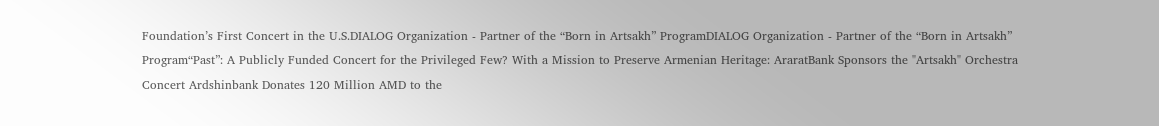Foundation’s First Concert in the U.S.DIALOG Organization - Partner of the “Born in Artsakh” ProgramDIALOG Organization - Partner of the “Born in Artsakh” Program“Past”: A Publicly Funded Concert for the Privileged Few? With a Mission to Preserve Armenian Heritage: AraratBank Sponsors the "Artsakh" Orchestra Concert Ardshinbank Donates 120 Million AMD to the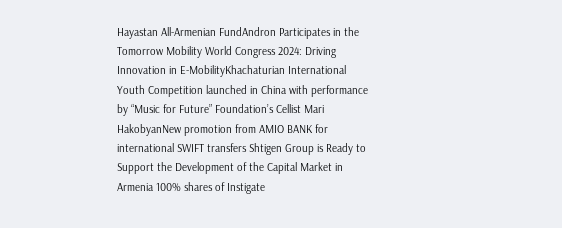Hayastan All-Armenian FundAndron Participates in the Tomorrow Mobility World Congress 2024: Driving Innovation in E-MobilityKhachaturian International Youth Competition launched in China with performance by “Music for Future” Foundation’s Cellist Mari HakobyanNew promotion from AMIO BANK for international SWIFT transfers Shtigen Group is Ready to Support the Development of the Capital Market in Armenia 100% shares of Instigate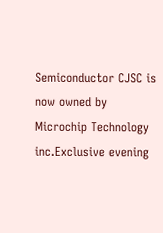Semiconductor CJSC is now owned by Microchip Technology inc.Exclusive evening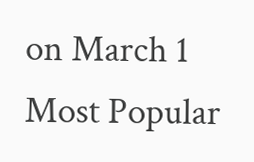on March 1
Most Popular